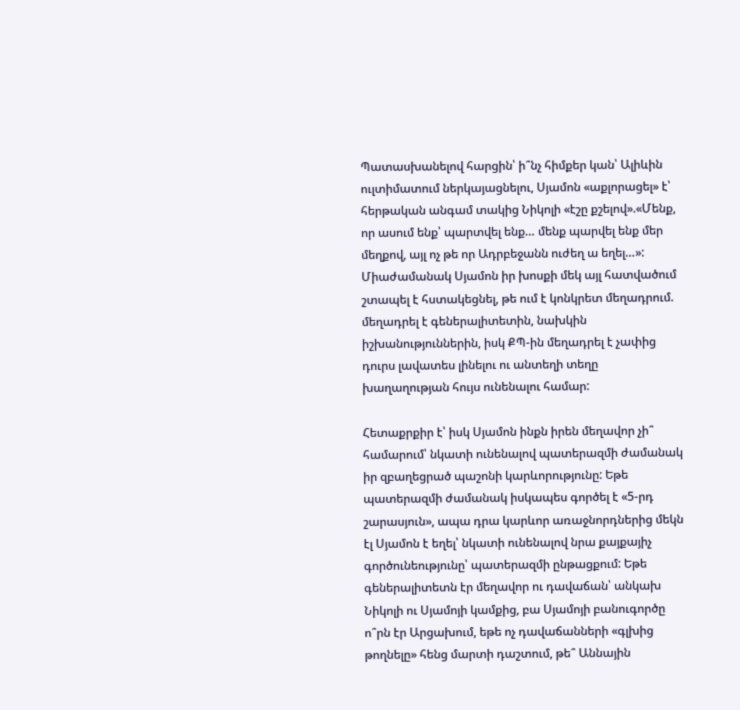Պատասխանելով հարցին՝ ի՞նչ հիմքեր կան՝ Ալիևին ուլտիմատում ներկայացնելու, Սյամոն «աքլորացել» է՝ հերթական անգամ տակից Նիկոլի «էշը քշելով».«Մենք, որ ասում ենք՝ պարտվել ենք… մենք պարվել ենք մեր մեղքով, այլ ոչ թե որ Ադրբեջանն ուժեղ ա եղել…»: Միաժամանակ Սյամոն իր խոսքի մեկ այլ հատվածում շտապել է հստակեցնել, թե ում է կոնկրետ մեղադրում. մեղադրել է գեներալիտետին, նախկին իշխանություններին, իսկ ՔՊ-ին մեղադրել է չափից դուրս լավատես լինելու ու անտեղի տեղը խաղաղության հույս ունենալու համար:

Հետաքրքիր է՝ իսկ Սյամոն ինքն իրեն մեղավոր չի՞ համարում՝ նկատի ունենալով պատերազմի ժամանակ իր զբաղեցրած պաշոնի կարևորությունը: Եթե պատերազմի ժամանակ իսկապես գործել է «5-րդ շարասյուն», ապա դրա կարևոր առաջնորդներից մեկն էլ Սյամոն է եղել՝ նկատի ունենալով նրա քայքայիչ գործունեությունը՝ պատերազմի ընթացքում: Եթե գեներալիտետն էր մեղավոր ու դավաճան՝ անկախ Նիկոլի ու Սյամոյի կամքից, բա Սյամոյի բանուգործը ո՞րն էր Արցախում, եթե ոչ դավաճանների «գլխից թողնելը» հենց մարտի դաշտում, թե՞ Աննային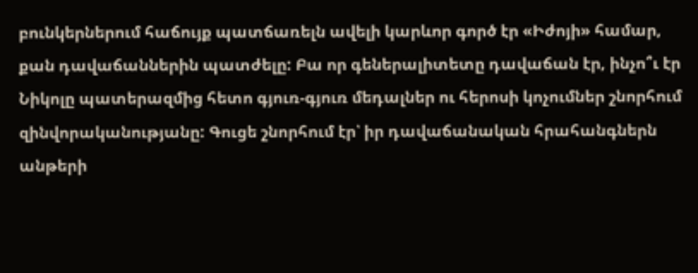բունկերներում հաճույք պատճառելն ավելի կարևոր գործ էր «Իժոյի» համար, քան դավաճաններին պատժելը: Բա որ գեներալիտետը դավաճան էր, ինչո՞ւ էր Նիկոլը պատերազմից հետո գյուռ-գյուռ մեդալներ ու հերոսի կոչումներ շնորհում զինվորականությանը: Գուցե շնորհում էր՝ իր դավաճանական հրահանգներն անթերի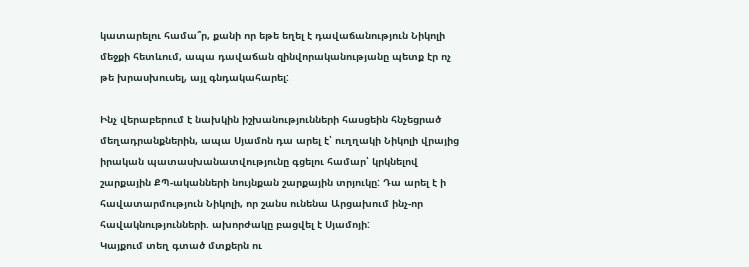կատարելու համա՞ր, քանի որ եթե եղել է դավաճանություն Նիկոլի մեջքի հետևում, ապա դավաճան զինվորականությանը պետք էր ոչ թե խրասխուսել, այլ գնդակահարել:

Ինչ վերաբերում է նախկին իշխանությունների հասցեին հնչեցրած մեղադրանքներին, ապա Սյամոն դա արել է՝ ուղղակի Նիկոլի վրայից իրական պատասխանատվությունը գցելու համար՝ կրկնելով շարքային ՔՊ-ականների նույնքան շարքային տրյուկը: Դա արել է ի հավատարմություն Նիկոլի, որ շանս ունենա Արցախում ինչ-որ հավակնությունների. ախորժակը բացվել է Սյամոյի:
Կայքում տեղ գտած մտքերն ու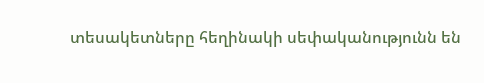տեսակետները հեղինակի սեփականությունն են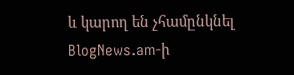և կարող են չհամընկնել BlogNews.am-ի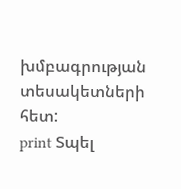խմբագրության տեսակետների հետ:
print Տպել